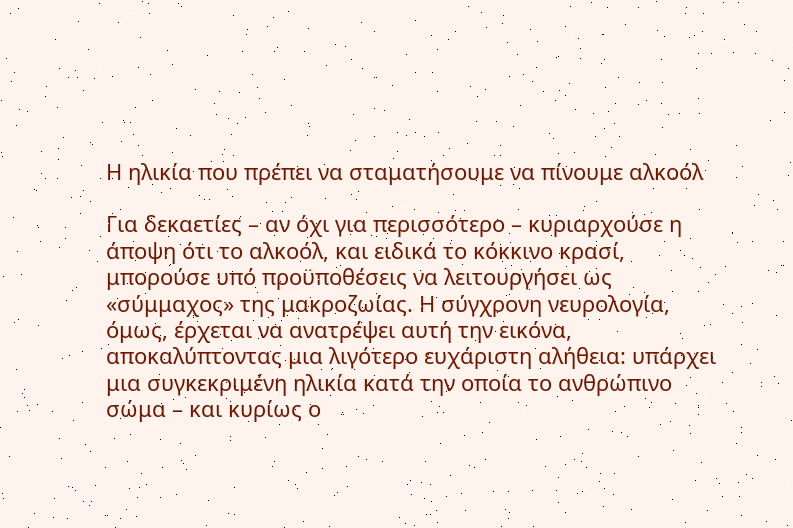Η ηλικία που πρέπει να σταματήσουμε να πίνουμε αλκοόλ

Για δεκαετίες – αν όχι για περισσότερο – κυριαρχούσε η άποψη ότι το αλκοόλ, και ειδικά το κόκκινο κρασί, μπορούσε υπό προϋποθέσεις να λειτουργήσει ως «σύμμαχος» της μακροζωίας. Η σύγχρονη νευρολογία, όμως, έρχεται να ανατρέψει αυτή την εικόνα, αποκαλύπτοντας μια λιγότερο ευχάριστη αλήθεια: υπάρχει μια συγκεκριμένη ηλικία κατά την οποία το ανθρώπινο σώμα – και κυρίως ο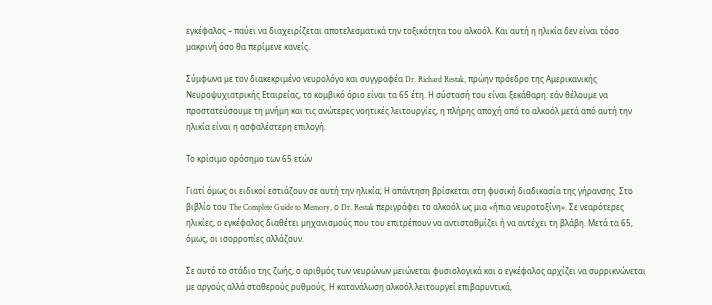εγκέφαλος – παύει να διαχειρίζεται αποτελεσματικά την τοξικότητα του αλκοόλ. Και αυτή η ηλικία δεν είναι τόσο μακρινή όσο θα περίμενε κανείς.

Σύμφωνα με τον διακεκριμένο νευρολόγο και συγγραφέα Dr. Richard Restak, πρώην πρόεδρο της Αμερικανικής Νευροψυχιατρικής Εταιρείας, το κομβικό όριο είναι τα 65 έτη. Η σύστασή του είναι ξεκάθαρη: εάν θέλουμε να προστατεύσουμε τη μνήμη και τις ανώτερες νοητικές λειτουργίες, η πλήρης αποχή από το αλκοόλ μετά από αυτή την ηλικία είναι η ασφαλέστερη επιλογή.

Το κρίσιμο ορόσημο των 65 ετών

Γιατί όμως οι ειδικοί εστιάζουν σε αυτή την ηλικία; Η απάντηση βρίσκεται στη φυσική διαδικασία της γήρανσης. Στο βιβλίο του The Complete Guide to Memory, ο Dr. Restak περιγράφει το αλκοόλ ως μια «ήπια νευροτοξίνη». Σε νεαρότερες ηλικίες, ο εγκέφαλος διαθέτει μηχανισμούς που του επιτρέπουν να αντισταθμίζει ή να αντέχει τη βλάβη. Μετά τα 65, όμως, οι ισορροπίες αλλάζουν.

Σε αυτό το στάδιο της ζωής, ο αριθμός των νευρώνων μειώνεται φυσιολογικά και ο εγκέφαλος αρχίζει να συρρικνώνεται με αργούς αλλά σταθερούς ρυθμούς. Η κατανάλωση αλκοόλ λειτουργεί επιβαρυντικά,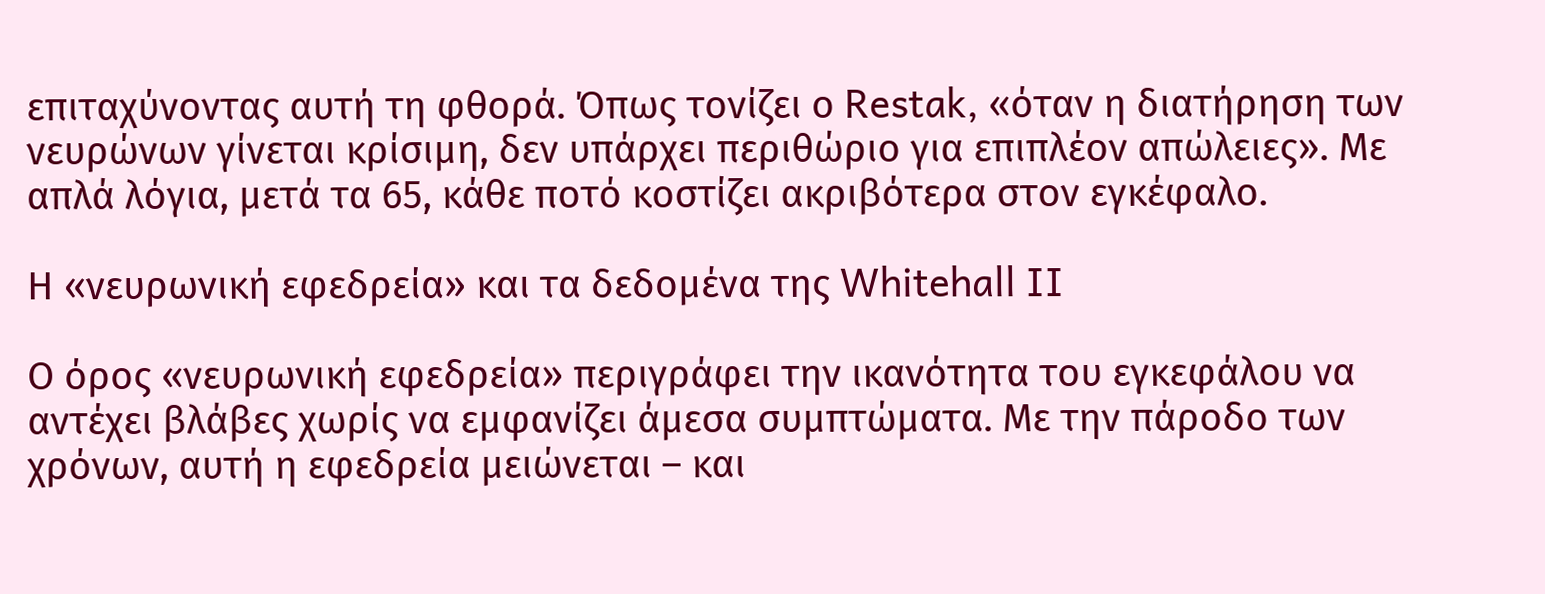επιταχύνοντας αυτή τη φθορά. Όπως τονίζει ο Restak, «όταν η διατήρηση των νευρώνων γίνεται κρίσιμη, δεν υπάρχει περιθώριο για επιπλέον απώλειες». Με απλά λόγια, μετά τα 65, κάθε ποτό κοστίζει ακριβότερα στον εγκέφαλο.

Η «νευρωνική εφεδρεία» και τα δεδομένα της Whitehall II

Ο όρος «νευρωνική εφεδρεία» περιγράφει την ικανότητα του εγκεφάλου να αντέχει βλάβες χωρίς να εμφανίζει άμεσα συμπτώματα. Με την πάροδο των χρόνων, αυτή η εφεδρεία μειώνεται – και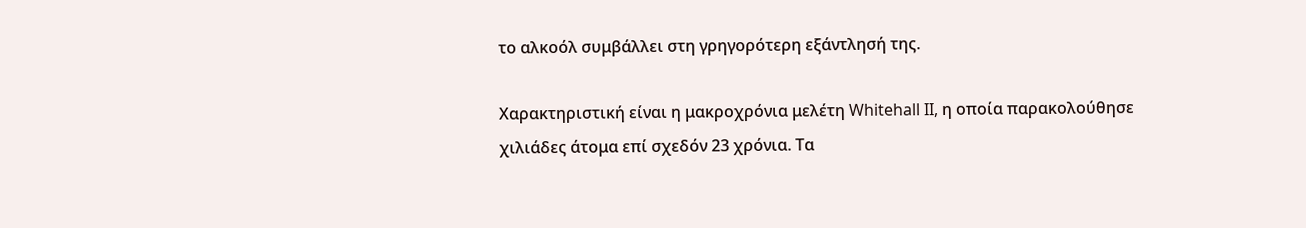το αλκοόλ συμβάλλει στη γρηγορότερη εξάντλησή της.

Χαρακτηριστική είναι η μακροχρόνια μελέτη Whitehall II, η οποία παρακολούθησε χιλιάδες άτομα επί σχεδόν 23 χρόνια. Τα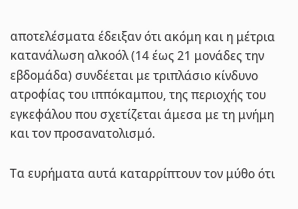αποτελέσματα έδειξαν ότι ακόμη και η μέτρια κατανάλωση αλκοόλ (14 έως 21 μονάδες την εβδομάδα) συνδέεται με τριπλάσιο κίνδυνο ατροφίας του ιππόκαμπου, της περιοχής του εγκεφάλου που σχετίζεται άμεσα με τη μνήμη και τον προσανατολισμό.

Τα ευρήματα αυτά καταρρίπτουν τον μύθο ότι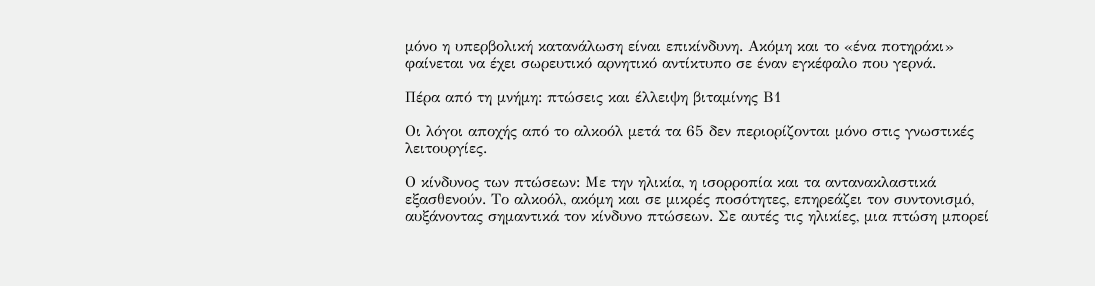μόνο η υπερβολική κατανάλωση είναι επικίνδυνη. Ακόμη και το «ένα ποτηράκι» φαίνεται να έχει σωρευτικό αρνητικό αντίκτυπο σε έναν εγκέφαλο που γερνά.

Πέρα από τη μνήμη: πτώσεις και έλλειψη βιταμίνης Β1

Οι λόγοι αποχής από το αλκοόλ μετά τα 65 δεν περιορίζονται μόνο στις γνωστικές λειτουργίες.

Ο κίνδυνος των πτώσεων: Με την ηλικία, η ισορροπία και τα αντανακλαστικά εξασθενούν. Το αλκοόλ, ακόμη και σε μικρές ποσότητες, επηρεάζει τον συντονισμό, αυξάνοντας σημαντικά τον κίνδυνο πτώσεων. Σε αυτές τις ηλικίες, μια πτώση μπορεί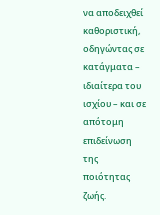να αποδειχθεί καθοριστική, οδηγώντας σε κατάγματα – ιδιαίτερα του ισχίου – και σε απότομη επιδείνωση της ποιότητας ζωής.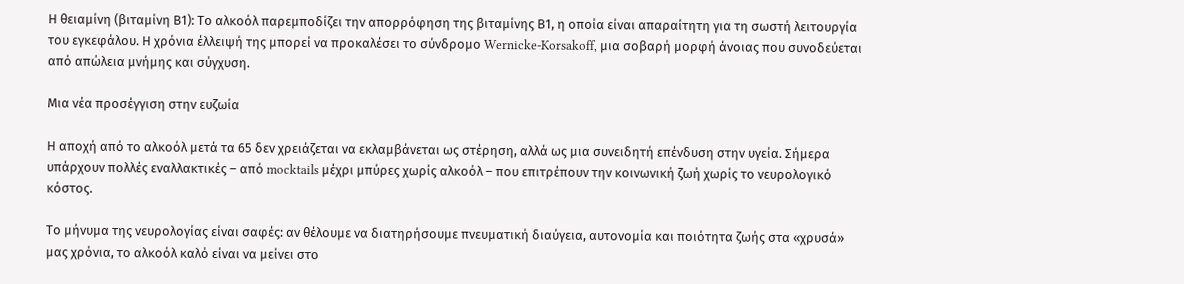Η θειαμίνη (βιταμίνη Β1): Το αλκοόλ παρεμποδίζει την απορρόφηση της βιταμίνης Β1, η οποία είναι απαραίτητη για τη σωστή λειτουργία του εγκεφάλου. Η χρόνια έλλειψή της μπορεί να προκαλέσει το σύνδρομο Wernicke-Korsakoff, μια σοβαρή μορφή άνοιας που συνοδεύεται από απώλεια μνήμης και σύγχυση.

Μια νέα προσέγγιση στην ευζωία

Η αποχή από το αλκοόλ μετά τα 65 δεν χρειάζεται να εκλαμβάνεται ως στέρηση, αλλά ως μια συνειδητή επένδυση στην υγεία. Σήμερα υπάρχουν πολλές εναλλακτικές – από mocktails μέχρι μπύρες χωρίς αλκοόλ – που επιτρέπουν την κοινωνική ζωή χωρίς το νευρολογικό κόστος.

Το μήνυμα της νευρολογίας είναι σαφές: αν θέλουμε να διατηρήσουμε πνευματική διαύγεια, αυτονομία και ποιότητα ζωής στα «χρυσά» μας χρόνια, το αλκοόλ καλό είναι να μείνει στο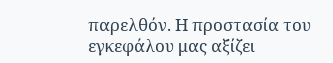παρελθόν. Η προστασία του εγκεφάλου μας αξίζει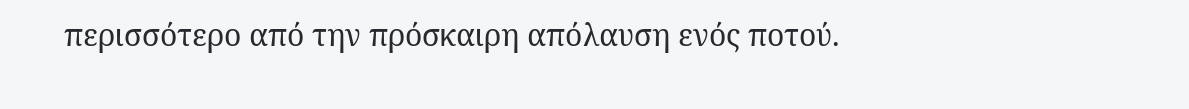περισσότερο από την πρόσκαιρη απόλαυση ενός ποτού.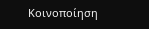Κοινοποίηση